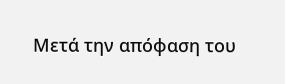Μετά την απόφαση του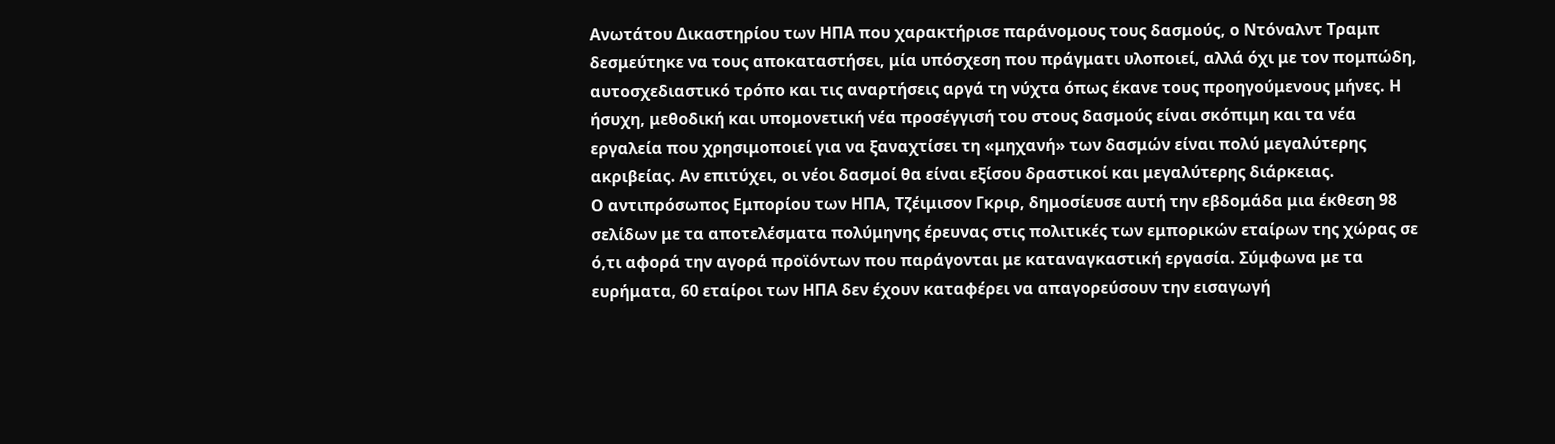Ανωτάτου Δικαστηρίου των ΗΠΑ που χαρακτήρισε παράνομους τους δασμούς, ο Ντόναλντ Τραμπ δεσμεύτηκε να τους αποκαταστήσει, μία υπόσχεση που πράγματι υλοποιεί, αλλά όχι με τον πομπώδη, αυτοσχεδιαστικό τρόπο και τις αναρτήσεις αργά τη νύχτα όπως έκανε τους προηγούμενους μήνες. Η ήσυχη, μεθοδική και υπομονετική νέα προσέγγισή του στους δασμούς είναι σκόπιμη και τα νέα εργαλεία που χρησιμοποιεί για να ξαναχτίσει τη «μηχανή» των δασμών είναι πολύ μεγαλύτερης ακριβείας. Αν επιτύχει, οι νέοι δασμοί θα είναι εξίσου δραστικοί και μεγαλύτερης διάρκειας.
Ο αντιπρόσωπος Εμπορίου των ΗΠΑ, Τζέιμισον Γκριρ, δημοσίευσε αυτή την εβδομάδα μια έκθεση 98 σελίδων με τα αποτελέσματα πολύμηνης έρευνας στις πολιτικές των εμπορικών εταίρων της χώρας σε ό,τι αφορά την αγορά προϊόντων που παράγονται με καταναγκαστική εργασία. Σύμφωνα με τα ευρήματα, 60 εταίροι των ΗΠΑ δεν έχουν καταφέρει να απαγορεύσουν την εισαγωγή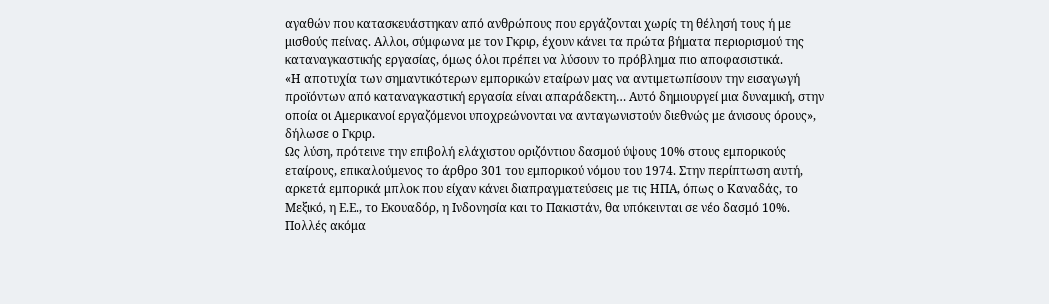αγαθών που κατασκευάστηκαν από ανθρώπους που εργάζονται χωρίς τη θέλησή τους ή με μισθούς πείνας. Αλλοι, σύμφωνα με τον Γκριρ, έχουν κάνει τα πρώτα βήματα περιορισμού της καταναγκαστικής εργασίας, όμως όλοι πρέπει να λύσουν το πρόβλημα πιο αποφασιστικά.
«Η αποτυχία των σημαντικότερων εμπορικών εταίρων μας να αντιμετωπίσουν την εισαγωγή προϊόντων από καταναγκαστική εργασία είναι απαράδεκτη… Αυτό δημιουργεί μια δυναμική, στην οποία οι Αμερικανοί εργαζόμενοι υποχρεώνονται να ανταγωνιστούν διεθνώς με άνισους όρους», δήλωσε ο Γκριρ.
Ως λύση, πρότεινε την επιβολή ελάχιστου οριζόντιου δασμού ύψους 10% στους εμπορικούς εταίρους, επικαλούμενος το άρθρο 301 του εμπορικού νόμου του 1974. Στην περίπτωση αυτή, αρκετά εμπορικά μπλοκ που είχαν κάνει διαπραγματεύσεις με τις ΗΠΑ, όπως ο Καναδάς, το Μεξικό, η Ε.Ε., το Εκουαδόρ, η Ινδονησία και το Πακιστάν, θα υπόκεινται σε νέο δασμό 10%. Πολλές ακόμα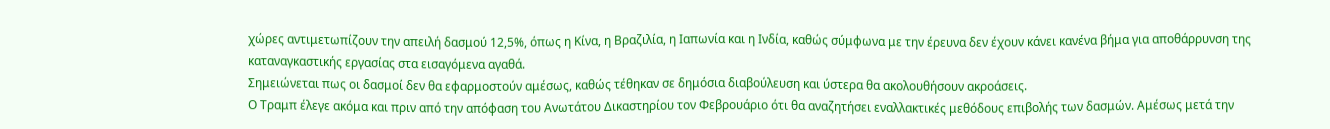χώρες αντιμετωπίζουν την απειλή δασμού 12,5%, όπως η Κίνα, η Βραζιλία, η Ιαπωνία και η Ινδία, καθώς σύμφωνα με την έρευνα δεν έχουν κάνει κανένα βήμα για αποθάρρυνση της καταναγκαστικής εργασίας στα εισαγόμενα αγαθά.
Σημειώνεται πως οι δασμοί δεν θα εφαρμοστούν αμέσως, καθώς τέθηκαν σε δημόσια διαβούλευση και ύστερα θα ακολουθήσουν ακροάσεις.
Ο Τραμπ έλεγε ακόμα και πριν από την απόφαση του Ανωτάτου Δικαστηρίου τον Φεβρουάριο ότι θα αναζητήσει εναλλακτικές μεθόδους επιβολής των δασμών. Αμέσως μετά την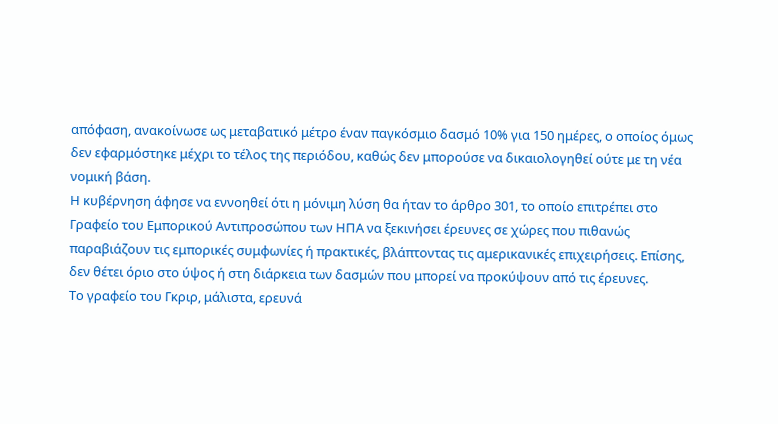απόφαση, ανακοίνωσε ως μεταβατικό μέτρο έναν παγκόσμιο δασμό 10% για 150 ημέρες, ο οποίος όμως δεν εφαρμόστηκε μέχρι το τέλος της περιόδου, καθώς δεν μπορούσε να δικαιολογηθεί ούτε με τη νέα νομική βάση.
Η κυβέρνηση άφησε να εννοηθεί ότι η μόνιμη λύση θα ήταν το άρθρο 301, το οποίο επιτρέπει στο Γραφείο του Εμπορικού Αντιπροσώπου των ΗΠΑ να ξεκινήσει έρευνες σε χώρες που πιθανώς παραβιάζουν τις εμπορικές συμφωνίες ή πρακτικές, βλάπτοντας τις αμερικανικές επιχειρήσεις. Επίσης, δεν θέτει όριο στο ύψος ή στη διάρκεια των δασμών που μπορεί να προκύψουν από τις έρευνες.
Το γραφείο του Γκριρ, μάλιστα, ερευνά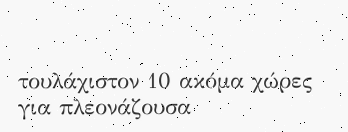τουλάχιστον 10 ακόμα χώρες για πλεονάζουσα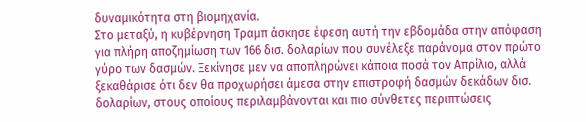δυναμικότητα στη βιομηχανία.
Στο μεταξύ, η κυβέρνηση Τραμπ άσκησε έφεση αυτή την εβδομάδα στην απόφαση για πλήρη αποζημίωση των 166 δισ. δολαρίων που συνέλεξε παράνομα στον πρώτο γύρο των δασμών. Ξεκίνησε μεν να αποπληρώνει κάποια ποσά τον Απρίλιο, αλλά ξεκαθάρισε ότι δεν θα προχωρήσει άμεσα στην επιστροφή δασμών δεκάδων δισ. δολαρίων, στους οποίους περιλαμβάνονται και πιο σύνθετες περιπτώσεις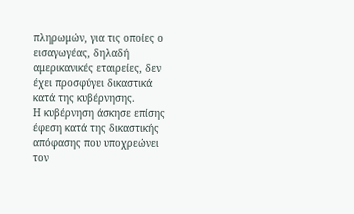πληρωμών, για τις οποίες ο εισαγωγέας, δηλαδή αμερικανικές εταιρείες, δεν έχει προσφύγει δικαστικά κατά της κυβέρνησης.
Η κυβέρνηση άσκησε επίσης έφεση κατά της δικαστικής απόφασης που υποχρεώνει τον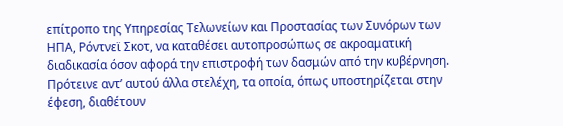επίτροπο της Υπηρεσίας Τελωνείων και Προστασίας των Συνόρων των ΗΠΑ, Ρόντνεϊ Σκοτ, να καταθέσει αυτοπροσώπως σε ακροαματική διαδικασία όσον αφορά την επιστροφή των δασμών από την κυβέρνηση. Πρότεινε αντ’ αυτού άλλα στελέχη, τα οποία, όπως υποστηρίζεται στην έφεση, διαθέτουν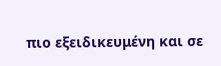πιο εξειδικευμένη και σε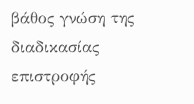βάθος γνώση της διαδικασίας επιστροφής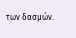των δασμών.